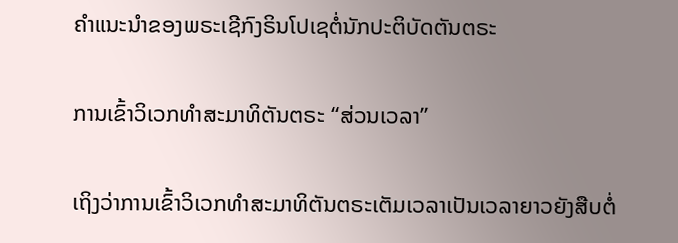ຄຳແນະນຳຂອງພຣະເຊີກົງຣິນໂປເຊຕໍ່ນັກປະຕິບັດຕັນຕຣະ

ການເຂົ້າວິເວກທຳສະມາທິຕັນຕຣະ “ສ່ວນເວລາ”

ເຖິງວ່າການເຂົ້າວິເວກທຳສະມາທິຕັນຕຣະເຕັມເວລາເປັນເວລາຍາວຍັງສືບຕໍ່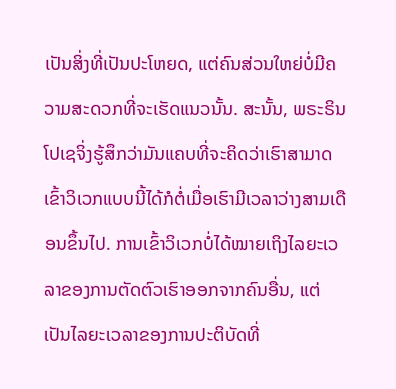ເປັນສິ່ງທີ່ເປັນປະໂຫຍດ, ແຕ່ຄົນສ່ວນໃຫຍ່ບໍ່ມີຄວາມສະດວກທີ່ຈະເຮັດແນວນັ້ນ. ສະນັ້ນ, ພຣະຣິນໂປເຊຈິ່ງຮູ້ສຶກວ່າມັນແຄບທີ່ຈະຄິດວ່າເຮົາສາມາດເຂົ້າວິເວກແບບນີ້ໄດ້ກໍຕໍ່ເມື່ອເຮົາມີເວລາວ່າງສາມເດືອນຂຶ້ນໄປ. ການເຂົ້າວິເວກບໍ່ໄດ້ໝາຍເຖິງໄລຍະເວລາຂອງການຕັດຕົວເຮົາອອກຈາກຄົນອື່ນ, ແຕ່ເປັນໄລຍະເວລາຂອງການປະຕິບັດທີ່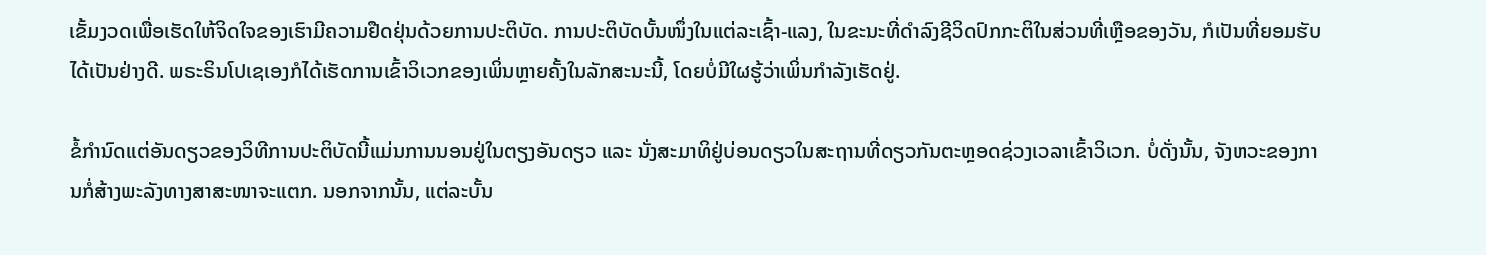ເຂັ້ມງວດເພື່ອເຮັດໃຫ້ຈິດໃຈຂອງເຮົາມີຄວາມຢືດຢຸ່ນດ້ວຍການປະຕິບັດ. ການປະຕິບັດບັ້ນໜຶ່ງໃນແຕ່ລະເຊົ້າ-ແລງ, ໃນຂະນະທີ່ດຳລົງຊີວິດປົກກະຕິໃນສ່ວນທີ່ເຫຼືອຂອງວັນ, ກໍເປັນທີ່ຍອມຮັບໄດ້ເປັນຢ່າງດີ. ພຣະຣິນໂປເຊເອງກໍໄດ້ເຮັດການເຂົ້າວິເວກຂອງເພິ່ນຫຼາຍຄັ້ງໃນລັກສະນະນີ້, ໂດຍບໍ່ມີໃຜຮູ້ວ່າເພິ່ນກໍາລັງເຮັດຢູ່.

ຂໍ້ກຳນົດແຕ່ອັນດຽວຂອງວິທີການປະຕິບັດນີ້ແມ່ນການນອນຢູ່ໃນຕຽງອັນດຽວ ແລະ ນັ່ງສະມາທິຢູ່ບ່ອນດຽວໃນສະຖານທີ່ດຽວກັນຕະຫຼອດຊ່ວງເວລາເຂົ້າວິເວກ. ບໍ່ດັ່ງນັ້ນ, ຈັງຫວະຂອງການກໍ່ສ້າງພະລັງທາງສາສະໜາຈະແຕກ. ນອກຈາກນັ້ນ, ແຕ່ລະບັ້ນ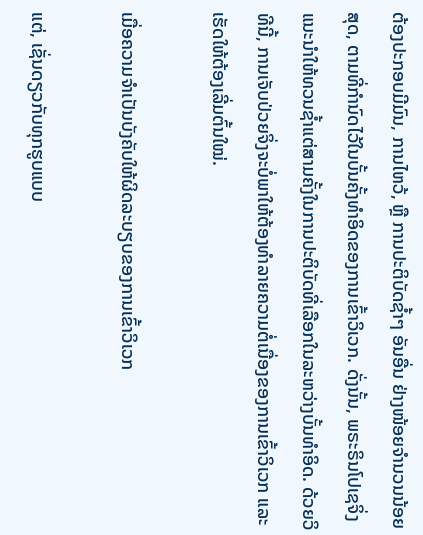ຕ້ອງປະກອບມີມົນ, ການໄຫວ້, ຫຼື ການປະຕິບັດຊ້ຳໆ ອັນອື່ນ ຢ່າງໜ້ອຍຈຳນວນນ້ອຍສຸດ, ຕາມທີ່ກໍານົດໄວ້ໃນບັ້ນຄັ້ງທໍາອິດຂອງການເຂົ້າວິເວກ. ດັ່ງນັ້ນ, ພຣະຣິນໂປເຊຈິ່ງແນະນໍາໃຫ້ທວນຊ້ຳແຕ່ສາມຄັ້ງໃນການປະຕິບັດທີ່ເລືອກໃນລະຫວ່າງບັ້ນທຳອິດ. ດ້ວຍວິທີນີ້, ການເຈັບປ່ວຍຈິ່ງຈະບໍ່ພາໃຫ້ຕ້ອງທຳລາຍຄວາມຕໍ່ເນື່ອງຂອງການເຂົ້າວິເວກ ແລະ ເຮັດໃຫ້ຕ້ອງເລີ່ມຕົ້ນໃໝ່.

ເມື່ອຄວາມຈຳເປັນບັງຄັບໃຫ້ຜິດລະບຽບຂອງການເຂົ້າວິເວກ

ແຕ່, ເຊັ່ນດຽວກັບທຸກຮູບແບບ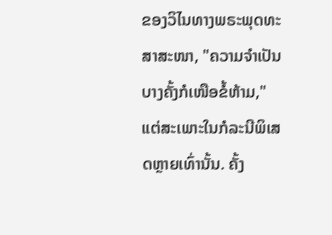ຂອງວິໄນທາງພຣະພຸດທະສາສະໜາ, "ຄວາມຈໍາເປັນບາງຄັ້ງກໍເໜືອຂໍ້ຫ້າມ," ແຕ່ສະເພາະໃນກໍລະນີພິເສດຫຼາຍເທົ່ານັ້ນ. ຄັ້ງ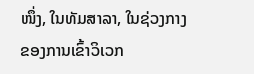ໜຶ່ງ, ໃນທັມສາລາ, ໃນຊ່ວງກາງຂອງການເຂົ້າວິເວກ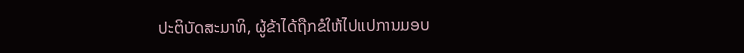ປະຕິບັດສະມາທິ, ຜູ້ຂ້າໄດ້ຖືກຂໍໃຫ້ໄປແປການມອບ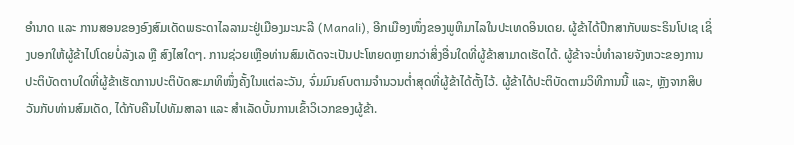ອຳນາດ ແລະ ການສອນຂອງອົງສົມເດັດພຣະດາໄລລາມະຢູ່ເມືອງມະນະລີ (Manali), ອີກເມືອງໜຶ່ງຂອງພູຫິມາໄລໃນປະເທດອິນເດຍ. ຜູ້ຂ້າໄດ້ປຶກສາກັບພຣະຣິນໂປເຊ ເຊິ່ງບອກໃຫ້ຜູ້ຂ້າໄປໂດຍບໍ່ລັງເລ ຫຼື ສົງໄສໃດໆ. ການຊ່ວຍເຫຼືອທ່ານສົມເດັດຈະເປັນປະໂຫຍດຫຼາຍກວ່າສິ່ງອື່ນໃດທີ່ຜູ້ຂ້າສາມາດເຮັດໄດ້. ຜູ້ຂ້າຈະບໍ່ທໍາລາຍຈັງຫວະຂອງການປະຕິບັດຕາບໃດທີ່ຜູ້ຂ້າເຮັດການປະຕິບັດສະມາທິໜຶ່ງຄັ້ງໃນແຕ່ລະວັນ, ຈົ່ມມົນຄົບຕາມຈໍານວນຕ່ຳສຸດທີ່ຜູ້ຂ້າໄດ້ຕັ້ງໄວ້. ຜູ້ຂ້າໄດ້ປະຕິບັດຕາມວິທີການນີ້ ແລະ, ຫຼັງຈາກສິບວັນກັບທ່ານສົມເດັດ, ໄດ້ກັບຄືນໄປທັມສາລາ ແລະ ສໍາເລັດບັ້ນການເຂົ້າວິເວກຂອງຜູ້ຂ້າ.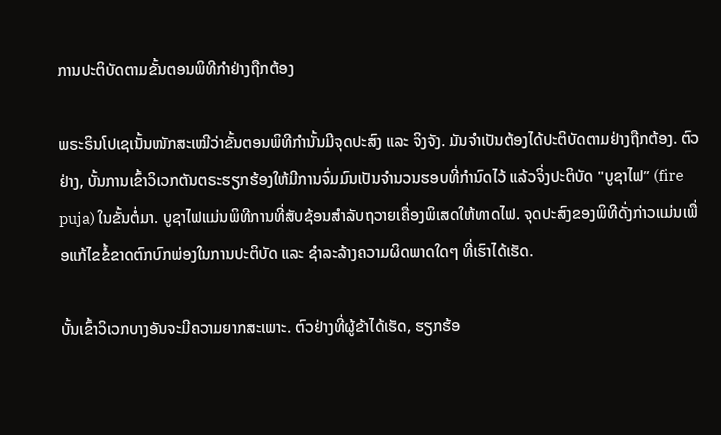ການປະຕິບັດຕາມຂັ້ນຕອນພິທີກຳຢ່າງຖືກຕ້ອງ

ພຣະຣິນໂປເຊເນັ້ນໜັກສະເໝີວ່າຂັ້ນຕອນພິທີກໍານັ້ນມີຈຸດປະສົງ ແລະ ຈິງຈັງ. ມັນຈໍາເປັນຕ້ອງໄດ້ປະຕິບັດຕາມຢ່າງຖືກຕ້ອງ. ຕົວຢ່າງ, ບັ້ນການເຂົ້າວິເວກຕັນຕຣະຮຽກຮ້ອງໃຫ້ມີການຈົ່ມມົນເປັນຈໍານວນຮອບທີ່ກຳນົດໄວ້ ແລ້ວຈິ່ງປະຕິບັດ "ບູຊາໄຟ” (fire puja) ໃນຂັ້ນຕໍ່ມາ. ບູຊາໄຟແມ່ນພິທີການທີ່ສັບຊ້ອນສໍາລັບຖວາຍເຄື່ອງພິເສດໃຫ້ທາດໄຟ. ຈຸດປະສົງຂອງພິທີດັ່ງກ່າວແມ່ນເພື່ອແກ້ໄຂຂໍ້ຂາດຕົກບົກພ່ອງໃນການປະຕິບັດ ແລະ ຊໍາລະລ້າງຄວາມຜິດພາດໃດໆ ທີ່ເຮົາໄດ້ເຮັດ.

ບັ້ນເຂົ້າວິເວກບາງອັນຈະມີຄວາມຍາກສະເພາະ. ຕົວຢ່າງທີ່ຜູ້ຂ້າໄດ້ເຮັດ, ຮຽກຮ້ອ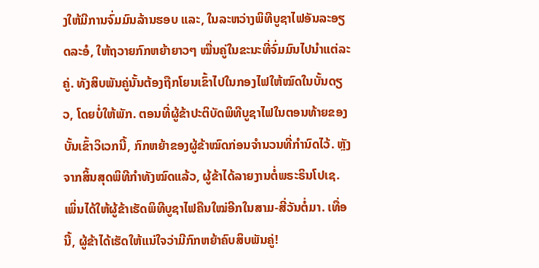ງໃຫ້ມີການຈົ່ມມົນລ້ານຮອບ ແລະ, ໃນລະຫວ່າງພິທີບູຊາໄຟອັນລະອຽດລະອໍ, ໃຫ້ຖວາຍກົກຫຍ້າຍາວໆ ໝື່ນຄູ່ໃນຂະນະທີ່ຈົ່ມມົນໄປນຳແຕ່ລະຄູ່. ທັງສິບພັນຄູ່ນັ້ນຕ້ອງຖືກໂຍນເຂົ້າໄປໃນກອງໄຟໃຫ້ໝົດໃນບັ້ນດຽວ, ໂດຍບໍ່ໃຫ້ພັກ. ຕອນທີ່ຜູ້ຂ້າປະຕິບັດພິທີບູຊາໄຟໃນຕອນທ້າຍຂອງບັ້ນເຂົ້າວິເວກນີ້, ກົກຫຍ້າຂອງຜູ້ຂ້າໝົດກ່ອນຈຳນວນທີ່ກຳນົດໄວ້. ຫຼັງຈາກສິ້ນສຸດພິທີກໍາທັງໝົດແລ້ວ, ຜູ້ຂ້າໄດ້ລາຍງານຕໍ່ພຣະຣິນໂປເຊ. ເພິ່ນໄດ້ໃຫ້ຜູ້ຂ້າເຮັດພິທີບູຊາໄຟຄືນໃໝ່ອີກໃນສາມ-ສີ່ວັນຕໍ່ມາ. ເທື່ອນີ້, ຜູ້ຂ້າໄດ້ເຮັດໃຫ້ແນ່ໃຈວ່າມີກົກຫຍ້າຄົບສິບພັນຄູ່!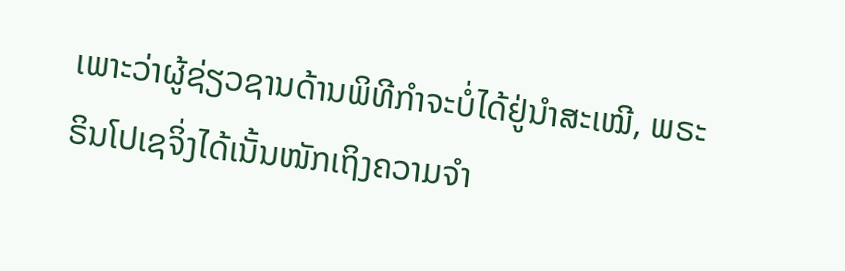ເພາະວ່າຜູ້ຊ່ຽວຊານດ້ານພິທີກໍາຈະບໍ່ໄດ້ຢູ່ນຳສະເໝີ, ພຣະຣິນໂປເຊຈິ່ງໄດ້ເນັ້ນໜັກເຖິງຄວາມຈໍາ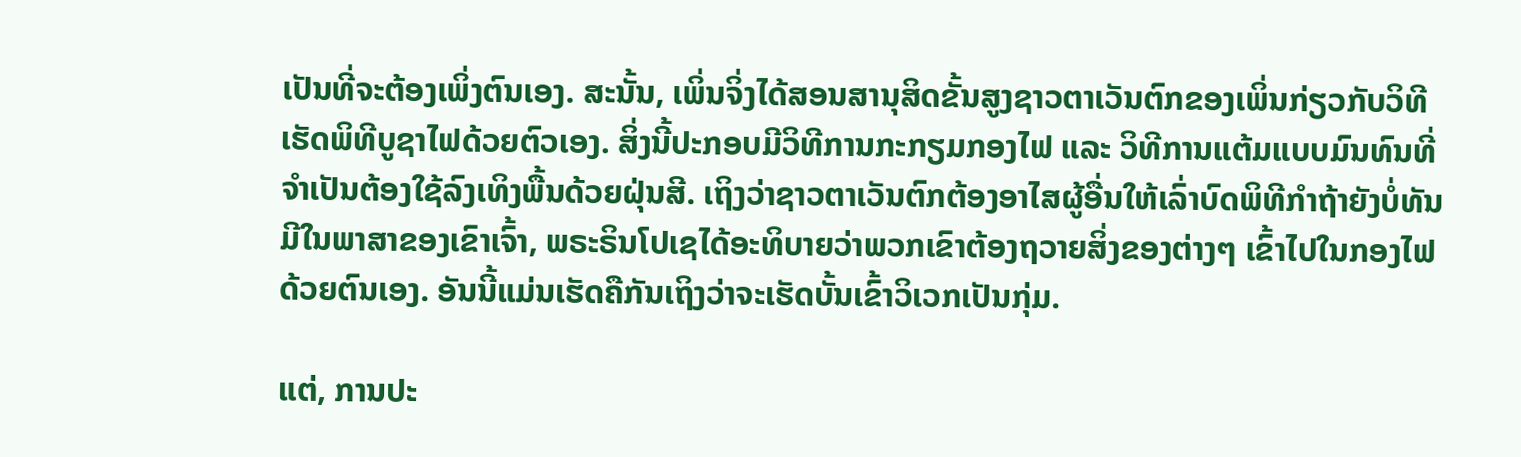ເປັນທີ່ຈະຕ້ອງເພິ່ງຕົນເອງ. ສະນັ້ນ, ເພິ່ນຈິ່ງໄດ້ສອນສານຸສິດຂັ້ນສູງຊາວຕາເວັນຕົກຂອງເພິ່ນກ່ຽວກັບວິທີເຮັດພິທີບູຊາໄຟດ້ວຍຕົວເອງ. ສິ່ງນີ້ປະກອບມີວິທີການກະກຽມກອງໄຟ ແລະ ວິທີການແຕ້ມແບບມົນທົນທີ່ຈໍາເປັນຕ້ອງໃຊ້ລົງເທິງພື້ນດ້ວຍຝຸ່ນສີ. ເຖິງວ່າຊາວຕາເວັນຕົກຕ້ອງອາໄສຜູ້ອື່ນໃຫ້ເລົ່າບົດພິທີກໍາຖ້າຍັງບໍ່ທັນມີໃນພາສາຂອງເຂົາເຈົ້າ, ພຣະຣິນໂປເຊໄດ້ອະທິບາຍວ່າພວກເຂົາຕ້ອງຖວາຍສິ່ງຂອງຕ່າງໆ ເຂົ້າໄປໃນກອງໄຟດ້ວຍຕົນເອງ. ອັນນີ້ແມ່ນເຮັດຄືກັນເຖິງວ່າຈະເຮັດບັ້ນເຂົ້າວິເວກເປັນກຸ່ມ.

ແຕ່, ການປະ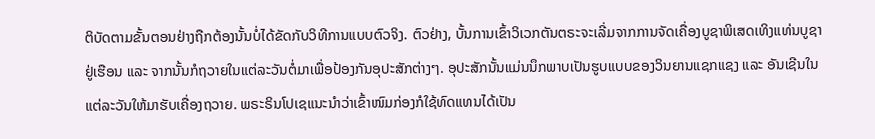ຕິບັດຕາມຂັ້ນຕອນຢ່າງຖືກຕ້ອງນັ້ນບໍ່ໄດ້ຂັດກັບວິທີການແບບຕົວຈິງ. ຕົວຢ່າງ, ບັ້ນການເຂົ້າວິເວກຕັນຕຣະຈະເລີ່ມຈາກການຈັດເຄື່ອງບູຊາພິເສດເທິງແທ່ນບູຊາຢູ່ເຮືອນ ແລະ ຈາກນັ້ນກໍຖວາຍໃນແຕ່ລະວັນຕໍ່ມາເພື່ອປ້ອງກັນອຸປະສັກຕ່າງໆ. ອຸປະສັກນັ້ນແມ່ນນຶກພາບເປັນຮູບແບບຂອງວິນຍານແຊກແຊງ ແລະ ອັນເຊີນໃນແຕ່ລະວັນໃຫ້ມາຮັບເຄື່ອງຖວາຍ. ພຣະຣິນໂປເຊແນະນໍາວ່າເຂົ້າໜົມກ່ອງກໍໃຊ້ທົດແທນໄດ້ເປັນ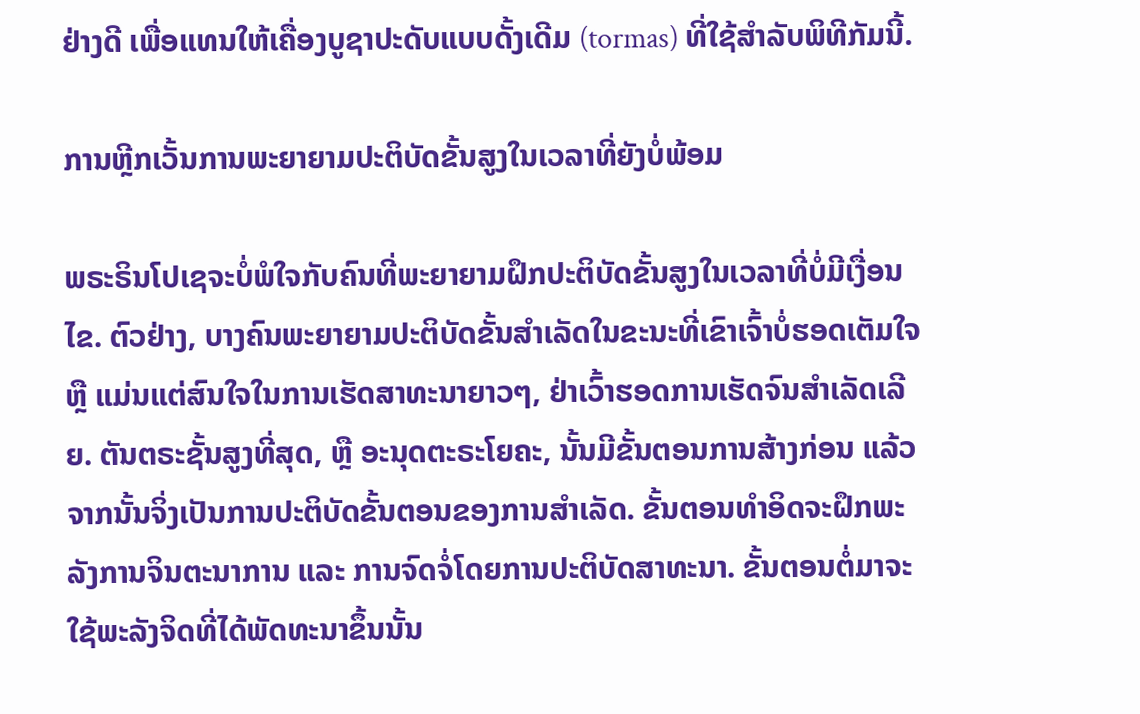ຢ່າງດີ ເພື່ອແທນໃຫ້ເຄື່ອງບູຊາປະດັບແບບດັ້ງເດີມ (tormas) ທີ່ໃຊ້ສໍາລັບພິທີກັມນີ້.

ການຫຼີກເວັ້ນການພະຍາຍາມປະຕິບັດຂັ້ນສູງໃນເວລາທີ່ຍັງບໍ່ພ້ອມ

ພຣະຣິນໂປເຊຈະບໍ່ພໍໃຈກັບຄົນທີ່ພະຍາຍາມຝຶກປະຕິບັດຂັ້ນສູງໃນເວລາທີ່ບໍ່ມີເງື່ອນໄຂ. ຕົວຢ່າງ, ບາງຄົນພະຍາຍາມປະຕິບັດຂັ້ນສໍາເລັດໃນຂະນະທີ່ເຂົາເຈົ້າບໍ່ຮອດເຕັມໃຈ ຫຼື ແມ່ນແຕ່ສົນໃຈໃນການເຮັດສາທະນາຍາວໆ, ຢ່າເວົ້າຮອດການເຮັດຈົນສຳເລັດເລີຍ. ຕັນຕຣະຊັ້ນສູງທີ່ສຸດ, ຫຼື ອະນຸດຕະຣະໂຍຄະ, ນັ້ນມີຂັ້ນຕອນການສ້າງກ່ອນ ແລ້ວຈາກນັ້ນຈິ່ງເປັນການປະຕິບັດຂັ້ນຕອນຂອງການສໍາເລັດ. ຂັ້ນຕອນທຳອິດຈະຝຶກພະລັງການຈິນຕະນາການ ແລະ ການຈົດຈໍ່ໂດຍການປະຕິບັດສາທະນາ. ຂັ້ນຕອນຕໍ່ມາຈະໃຊ້ພະລັງຈິດທີ່ໄດ້ພັດທະນາຂຶ້ນນັ້ນ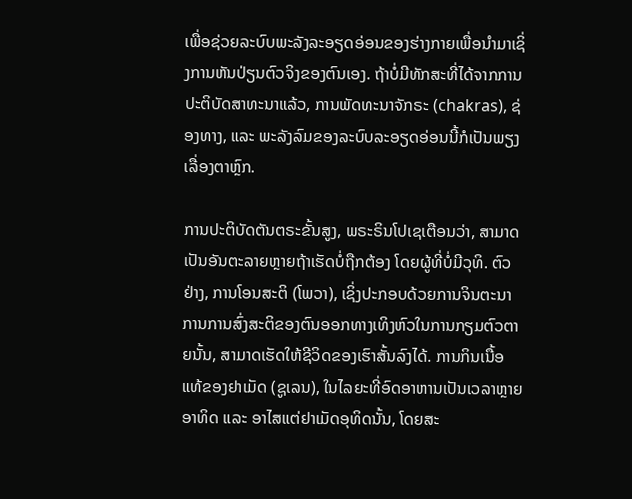ເພື່ອຊ່ວຍລະບົບພະລັງລະອຽດອ່ອນຂອງຮ່າງກາຍເພື່ອນຳມາເຊິ່ງການຫັນປ່ຽນຕົວຈິງຂອງຕົນເອງ. ຖ້າບໍ່ມີທັກສະທີ່ໄດ້ຈາກການປະຕິບັດສາທະນາແລ້ວ, ການພັດທະນາຈັກຣະ (chakras), ຊ່ອງທາງ, ແລະ ພະລັງລົມຂອງລະບົບລະອຽດອ່ອນນີ້ກໍເປັນພຽງເລື່ອງຕາຫຼົກ.

ການປະຕິບັດຕັນຕຣະຂັ້ນສູງ, ພຣະຣິນໂປເຊເຕືອນວ່າ, ສາມາດເປັນອັນຕະລາຍຫຼາຍຖ້າເຮັດບໍ່ຖືກຕ້ອງ ໂດຍຜູ້ທີ່ບໍ່ມີວຸທິ. ຕົວຢ່າງ, ການໂອນສະຕິ (ໂພວາ), ເຊິ່ງປະກອບດ້ວຍການຈິນຕະນາການການສົ່ງສະຕິຂອງຕົນອອກທາງເທິງຫົວໃນການກຽມຕົວຕາຍນັ້ນ, ສາມາດເຮັດໃຫ້ຊີວິດຂອງເຮົາສັ້ນລົງໄດ້. ການກິນເນື້ອແທ້ຂອງຢາເມັດ (ຊູເລນ), ໃນໄລຍະທີ່ອົດອາຫານເປັນເວລາຫຼາຍອາທິດ ແລະ ອາໄສແຕ່ຢາເມັດອຸທິດນັ້ນ, ໂດຍສະ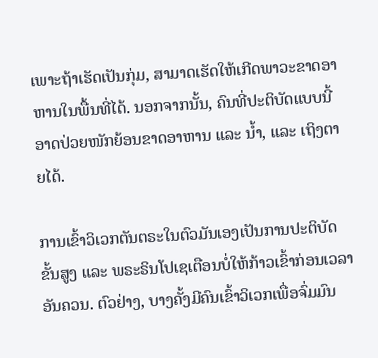ເພາະຖ້າເຮັດເປັນກຸ່ມ, ສາມາດເຮັດໃຫ້ເກີດພາວະຂາດອາຫານໃນພື້ນທີ່ໄດ້. ນອກຈາກນັ້ນ, ຄົນທີ່ປະຕິບັດແບບນີ້ອາດປ່ວຍໜັກຍ້ອນຂາດອາຫານ ແລະ ນ້ຳ, ແລະ ເຖິງຕາຍໄດ້.

ການເຂົ້າວິເວກຕັນຕຣະໃນຕົວມັນເອງເປັນການປະຕິບັດຂັ້ນສູງ ແລະ ພຣະຣິນໂປເຊເຕືອນບໍ່ໃຫ້ກ້າວເຂົ້າກ່ອນເວລາອັນຄວນ. ຕົວຢ່າງ, ບາງຄັ້ງມີຄົນເຂົ້າວິເວກເພື່ອຈົ່ມມົນ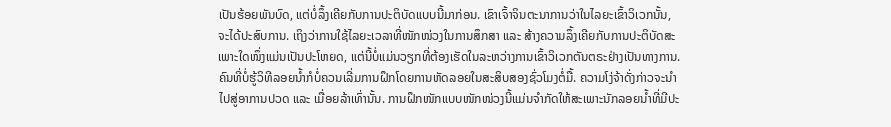ເປັນຮ້ອຍພັນບົດ, ແຕ່ບໍ່ລຶ້ງເຄີຍກັບການປະຕິບັດແບບນີ້ມາກ່ອນ. ເຂົາເຈົ້າຈິນຕະນາການວ່າໃນໄລຍະເຂົ້າວິເວກນັ້ນ, ຈະໄດ້ປະສົບການ. ເຖິງວ່າການໃຊ້ໄລຍະເວລາທີ່ໜັກໜ່ວງໃນການສຶກສາ ແລະ ສ້າງຄວາມລຶ້ງເຄີຍກັບການປະຕິບັດສະເພາະໃດໜຶ່ງແມ່ນເປັນປະໂຫຍດ, ແຕ່ນີ້ບໍ່ແມ່ນວຽກທີ່ຕ້ອງເຮັດໃນລະຫວ່າງການເຂົ້າວິເວກຕັນຕຣະຢ່າງເປັນທາງການ. ຄົນທີ່ບໍ່ຮູ້ວິທີລອຍນ້ຳກໍບໍ່ຄວນເລີ່ມການຝຶກໂດຍການຫັດລອຍໃນສະສິບສອງຊົ່ວໂມງຕໍ່ມື້. ຄວາມໂງ່ຈ້າດັ່ງກ່າວຈະນຳໄປສູ່ອາການປວດ ແລະ ເມື່ອຍລ້າເທົ່ານັ້ນ. ການຝຶກໜັກແບບໜັກໜ່ວງນີ້ແມ່ນຈຳກັດໃຫ້ສະເພາະນັກລອຍນ້ຳທີ່ມີປະ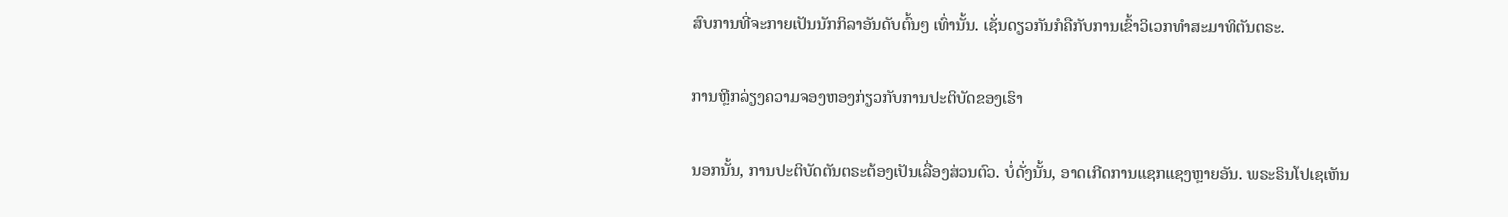ສົບການທີ່ຈະກາຍເປັນນັກກິລາອັນດັບຕົ້ນໆ ເທົ່ານັ້ນ. ເຊັ່ນດຽວກັນກໍຄືກັບການເຂົ້າວິເວກທຳສະມາທິຕັນຕຣະ.

ການຫຼີກລ່ຽງຄວາມຈອງຫອງກ່ຽວກັບການປະຕິບັດຂອງເຮົາ

ນອກນັ້ນ, ການປະຕິບັດຕັນຕຣະຕ້ອງເປັນເລື່ອງສ່ວນຕົວ. ບໍ່ດັ່ງນັ້ນ, ອາດເກີດການແຊກແຊງຫຼາຍອັນ. ພຣະຣິນໂປເຊເຫັນ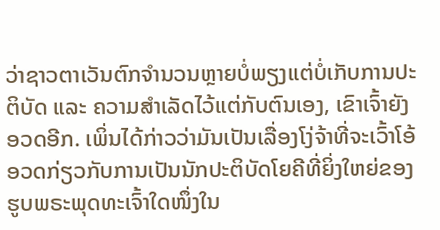ວ່າຊາວຕາເວັນຕົກຈໍານວນຫຼາຍບໍ່ພຽງແຕ່ບໍ່ເກັບການປະຕິບັດ ແລະ ຄວາມສໍາເລັດໄວ້ແຕ່ກັບຕົນເອງ, ເຂົາເຈົ້າຍັງອວດອີກ. ເພິ່ນໄດ້ກ່າວວ່າມັນເປັນເລື່ອງໂງ່ຈ້າທີ່ຈະເວົ້າໂອ້ອວດກ່ຽວກັບການເປັນນັກປະຕິບັດໂຍຄີທີ່ຍິ່ງໃຫຍ່ຂອງຮູບພຣະພຸດທະເຈົ້າໃດໜຶ່ງໃນ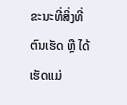ຂະນະທີ່ສິ່ງທີ່ຕົນເຮັດ ຫຼື ໄດ້ເຮັດແມ່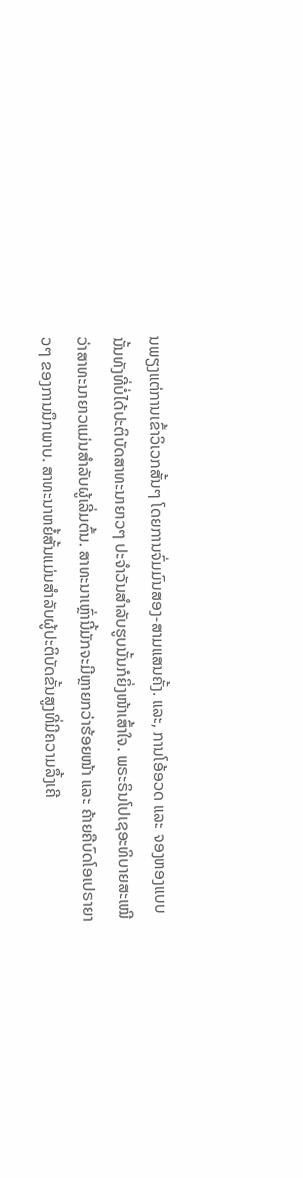ນພຽງແຕ່ການເຂົ້າວິເວກສັ້ນໆ ໂດຍການຈົ່ມມົນສອງ-ສາມແສນຄັ້ງ. ແລະ, ການໂອ້ອວດ ແລະ ຈອງຫອງແບບນັ້ນທັງທີ່ບໍ່ໄດ້ປະຕິບັດສາທະນາຍາວໆ ປະຈໍາວັນສຳລັບຮູບນັ້ນກໍຍິ່ງໜ້າເສົ້າໃຈ. ພຣະຣິນໂປເຊອະທິບາຍສະເໝີວ່າສາທະນາຍາວແມ່ນສໍາລັບຜູ້ເລີ່ມຕົ້ນ. ສາທະນາເຫຼົ່ານີ້ມັກຈະມີຫຼາຍກວ່າຮ້ອຍໜ້າ ແລະ ຄ້າຍຄືບົດໂອເປຣາຍາວໆ ຂອງການນຶກພາບ. ສາທະນາຫຍໍ້ສັ້ນແມ່ນສໍາລັບຜູ້ປະຕິບັດຂັ້ນສູງທີ່ມີຄວາມລຶ້ງເຄີ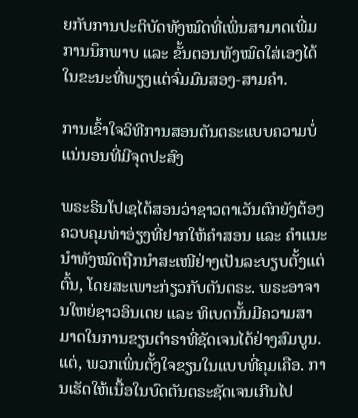ຍກັບການປະຕິບັດທັງໝົດທີ່ເພິ່ນສາມາດເພີ່ມການນຶກພາບ ແລະ ຂັ້ນຕອນທັງໝົດໃສ່ເອງໄດ້ໃນຂະນະທີ່ພຽງແຕ່ຈົ່ມມົນສອງ-ສາມຄໍາ.

ການເຂົ້າໃຈວິທີການສອນຕັນຕຣະແບບຄວາມບໍ່ແນ່ນອນທີ່ມີຈຸດປະສົງ

ພຣະຣິນໂປເຊໄດ້ສອນວ່າຊາວຕາເວັນຕົກຍັງຕ້ອງຄວບຄຸມທ່າອ່ຽງທີ່ຢາກໃຫ້ຄໍາສອນ ແລະ ຄໍາແນະນໍາທັງໝົດຖືກນໍາສະເໜີຢ່າງເປັນລະບຽບຕັ້ງແຕ່ຕົ້ນ, ໂດຍສະເພາະກ່ຽວກັບຕັນຕຣະ. ພຣະອາຈານໃຫຍ່ຊາວອິນເດຍ ແລະ ທິເບດນັ້ນມີຄວາມສາມາດໃນການຂຽນຕຳຣາທີ່ຊັດເຈນໄດ້ຢ່າງສົມບູນ. ແຕ່, ພວກເພິ່ນຕັ້ງໃຈຂຽນໃນແບບທີ່ຄຸມເຄືອ. ການເຮັດໃຫ້ເນື້ອໃນບົດຕັນຕຣະຊັດເຈນເກີນໄປ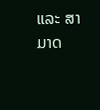ແລະ ສາມາດ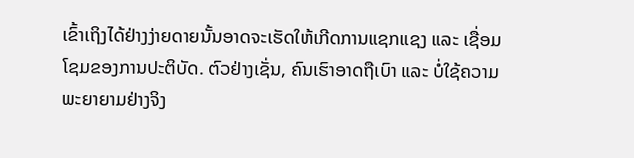ເຂົ້າເຖິງໄດ້ຢ່າງງ່າຍດາຍນັ້ນອາດຈະເຮັດໃຫ້ເກີດການແຊກແຊງ ແລະ ເຊື່ອມໂຊມຂອງການປະຕິບັດ. ຕົວຢ່າງເຊັ່ນ, ຄົນເຮົາອາດຖືເບົາ ແລະ ບໍ່ໃຊ້ຄວາມພະຍາຍາມຢ່າງຈິງ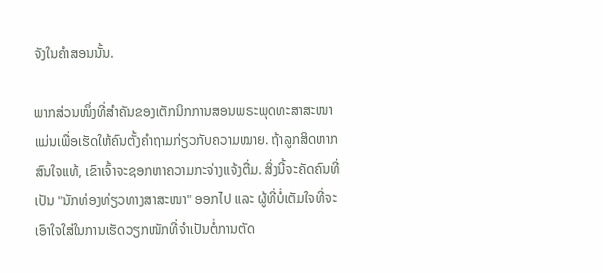ຈັງໃນຄໍາສອນນັ້ນ.

ພາກສ່ວນໜຶ່ງທີ່ສຳຄັນຂອງເຕັກນິກການສອນພຣະພຸດທະສາສະໜາແມ່ນເພື່ອເຮັດໃຫ້ຄົນຕັ້ງຄຳຖາມກ່ຽວກັບຄວາມໝາຍ. ຖ້າລູກສິດຫາກສົນໃຈແທ້, ເຂົາເຈົ້າຈະຊອກຫາຄວາມກະຈ່າງແຈ້ງຕື່ມ. ສິ່ງນີ້ຈະຄັດຄົນທີ່ເປັນ "ນັກທ່ອງທ່ຽວທາງສາສະໜາ" ອອກໄປ ແລະ ຜູ້ທີ່ບໍ່ເຕັມໃຈທີ່ຈະເອົາໃຈໃສ່ໃນການເຮັດວຽກໜັກທີ່ຈໍາເປັນຕໍ່ການຕັດ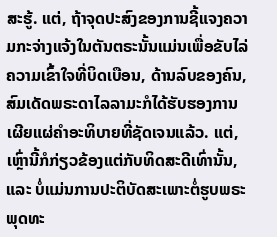ສະຮູ້. ແຕ່, ຖ້າຈຸດປະສົງຂອງການຊີ້ແຈງຄວາມກະຈ່າງແຈ້ງໃນຕັນຕຣະນັ້ນແມ່ນເພື່ອຂັບໄລ່ຄວາມເຂົ້າໃຈທີ່ບິດເບືອນ, ດ້ານລົບຂອງຄົນ, ສົມເດັດພຣະດາໄລລາມະກໍໄດ້ຮັບຮອງການເຜີຍແຜ່ຄໍາອະທິບາຍທີ່ຊັດເຈນແລ້ວ. ແຕ່, ເຫຼົ່ານີ້ກໍກ່ຽວຂ້ອງແຕ່ກັບທິດສະດີເທົ່ານັ້ນ, ແລະ ບໍ່ແມ່ນການປະຕິບັດສະເພາະຕໍ່ຮູບພຣະພຸດທະ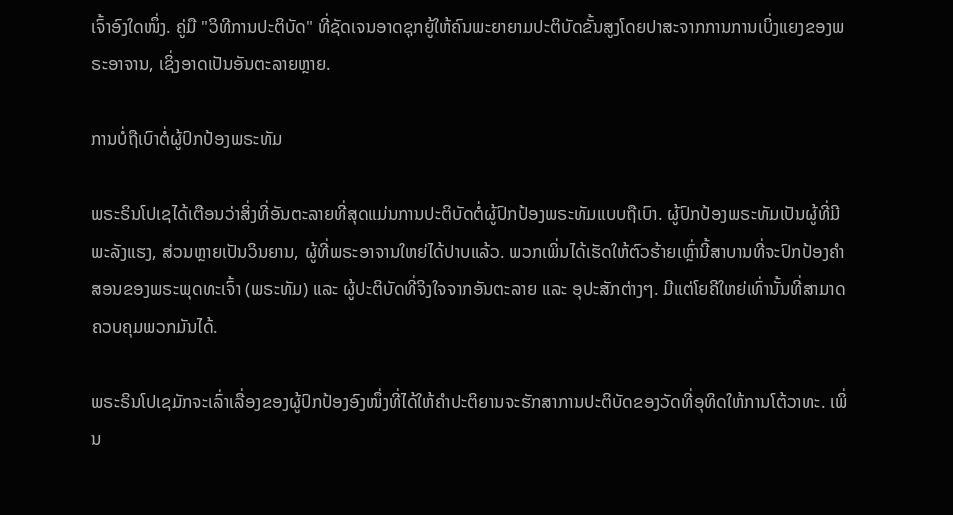ເຈົ້າອົງໃດໜຶ່ງ. ຄູ່ມື "ວິທີການປະຕິບັດ" ທີ່ຊັດເຈນອາດຊຸກຍູ້ໃຫ້ຄົນພະຍາຍາມປະຕິບັດຂັ້ນສູງໂດຍປາສະຈາກການການເບິ່ງແຍງຂອງພຣະອາຈານ, ເຊິ່ງອາດເປັນອັນຕະລາຍຫຼາຍ.

ການບໍ່ຖືເບົາຕໍ່ຜູ້ປົກປ້ອງພຣະທັມ

ພຣະຣິນໂປເຊໄດ້ເຕືອນວ່າສິ່ງທີ່ອັນຕະລາຍທີ່ສຸດແມ່ນການປະຕິບັດຕໍ່ຜູ້ປົກປ້ອງພຣະທັມແບບຖືເບົາ. ຜູ້ປົກປ້ອງພຣະທັມເປັນຜູ້ທີ່ມີພະລັງແຮງ, ສ່ວນຫຼາຍເປັນວິນຍານ, ຜູ້ທີ່ພຣະອາຈານໃຫຍ່ໄດ້ປາບແລ້ວ. ພວກເພິ່ນໄດ້ເຮັດໃຫ້ຕົວຮ້າຍເຫຼົ່ານີ້ສາບານທີ່ຈະປົກປ້ອງຄໍາສອນຂອງພຣະພຸດທະເຈົ້າ (ພຣະທັມ) ແລະ ຜູ້ປະຕິບັດທີ່ຈິງໃຈຈາກອັນຕະລາຍ ແລະ ອຸປະສັກຕ່າງໆ. ມີແຕ່ໂຍຄີໃຫຍ່ເທົ່ານັ້ນທີ່ສາມາດຄວບຄຸມພວກມັນໄດ້.

ພຣະຣິນໂປເຊມັກຈະເລົ່າເລື່ອງຂອງຜູ້ປົກປ້ອງອົງໜຶ່ງທີ່ໄດ້ໃຫ້ຄໍາປະຕິຍານຈະຮັກສາການປະຕິບັດຂອງວັດທີ່ອຸທິດໃຫ້ການໂຕ້ວາທະ. ເພິ່ນ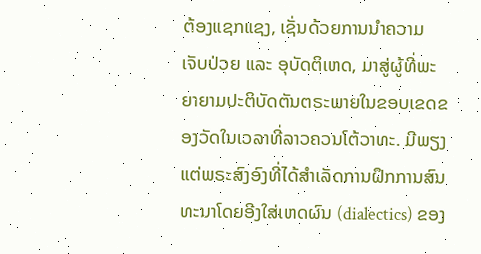ຕ້ອງແຊກແຊງ, ເຊັ່ນດ້ວຍການນຳຄວາມເຈັບປ່ວຍ ແລະ ອຸບັດຕິເຫດ, ມາສູ່ຜູ້ທີ່ພະຍາຍາມປະຕິບັດຕັນຕຣະພາຍໃນຂອບເຂດຂອງວັດໃນເວລາທີ່ລາວຄວນໂຕ້ວາທະ. ມີພຽງແຕ່ພຣະສົງອົງທີ່ໄດ້ສໍາເລັດການຝຶກການສົນທະນາໂດຍອີງໃສ່ເຫດຜົນ (dialectics) ຂອງ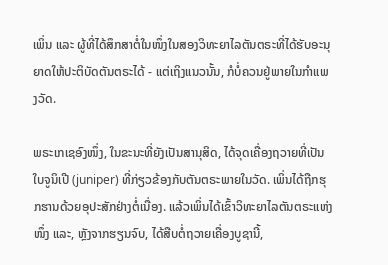ເພິ່ນ ແລະ ຜູ້ທີ່ໄດ້ສຶກສາຕໍ່ໃນໜຶ່ງໃນສອງວິທະຍາໄລຕັນຕຣະທີ່ໄດ້ຮັບອະນຸຍາດໃຫ້ປະຕິບັດຕັນຕຣະໄດ້ - ແຕ່ເຖິງແນວນັ້ນ, ກໍບໍ່ຄວນຢູ່ພາຍໃນກໍາແພງວັດ.

ພຣະເກເຊອົງໜຶ່ງ, ໃນຂະນະທີ່ຍັງເປັນສານຸສິດ, ໄດ້ຈຸດເຄື່ອງຖວາຍທີ່ເປັນໃບຈູນິເປີ (juniper) ທີ່ກ່ຽວຂ້ອງກັບຕັນຕຣະພາຍໃນວັດ. ເພິ່ນໄດ້ຖືກຮຸກຮານດ້ວຍອຸປະສັກຢ່າງຕໍ່ເນື່ອງ. ແລ້ວເພິ່ນໄດ້ເຂົ້າວິທະຍາໄລຕັນຕຣະແຫ່ງໜຶ່ງ ແລະ, ຫຼັງຈາກຮຽນຈົບ, ໄດ້ສືບຕໍ່ຖວາຍເຄື່ອງບູຊານີ້,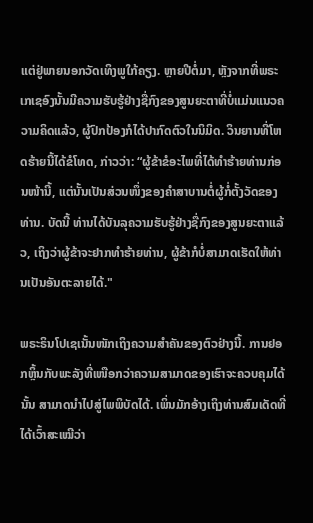ແຕ່ຢູ່ພາຍນອກວັດເທິງພູໃກ້ຄຽງ. ຫຼາຍປີຕໍ່ມາ, ຫຼັງຈາກທີ່ພຣະເກເຊອົງນັ້ນມີຄວາມຮັບຮູ້ຢ່າງຊື່ກົງຂອງສູນຍະຕາທີ່ບໍ່ແມ່ນແນວຄວາມຄິດແລ້ວ, ຜູ້ປົກປ້ອງກໍໄດ້ປາກົດຕົວໃນນິມິດ. ວິນຍານທີ່ໂຫດຮ້າຍນີ້ໄດ້ຂໍໂທດ, ກ່າວວ່າ: “ຜູ້ຂ້າຂໍອະໄພທີ່ໄດ້ທຳຮ້າຍທ່ານກ່ອນໜ້ານີ້, ແຕ່ນັ້ນເປັນສ່ວນໜຶ່ງຂອງຄຳສາບານຕໍ່ຜູ້ກໍ່ຕັ້ງວັດຂອງທ່ານ. ບັດນີ້ ທ່ານໄດ້ບັນລຸຄວາມຮັບຮູ້ຢ່າງຊື່ກົງຂອງສູນຍະຕາແລ້ວ, ເຖິງວ່າຜູ້ຂ້າຈະຢາກທຳຮ້າຍທ່ານ, ຜູ້ຂ້າກໍບໍ່ສາມາດເຮັດໃຫ້ທ່ານເປັນອັນຕະລາຍໄດ້."

ພຣະຣິນໂປເຊເນັ້ນໜັກເຖິງຄວາມສໍາຄັນຂອງຕົວຢ່າງນີ້. ການຢອກຫຼິ້ນກັບພະລັງທີ່ເໜືອກວ່າຄວາມສາມາດຂອງເຮົາຈະຄວບຄຸມໄດ້ນັ້ນ ສາມາດນຳໄປສູ່ໄພພິບັດໄດ້. ເພິ່ນມັກອ້າງເຖິງທ່ານສົມເດັດທີ່ໄດ້ເວົ້າສະເໝີວ່າ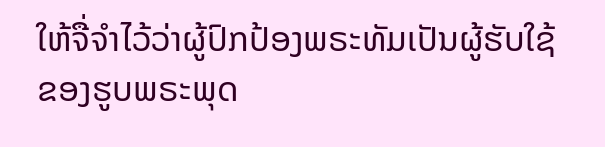ໃຫ້ຈື່ຈຳໄວ້ວ່າຜູ້ປົກປ້ອງພຣະທັມເປັນຜູ້ຮັບໃຊ້ຂອງຮູບພຣະພຸດ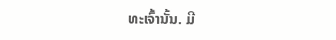ທະເຈົ້ານັ້ນ. ມີ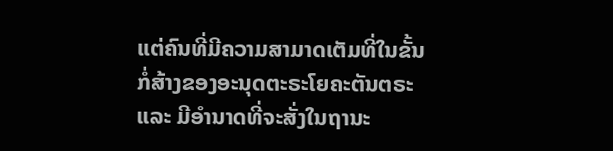ແຕ່ຄົນທີ່ມີຄວາມສາມາດເຕັມທີ່ໃນຂັ້ນກໍ່ສ້າງຂອງອະນຸດຕະຣະໂຍຄະຕັນຕຣະ ແລະ ມີອໍານາດທີ່ຈະສັ່ງໃນຖານະ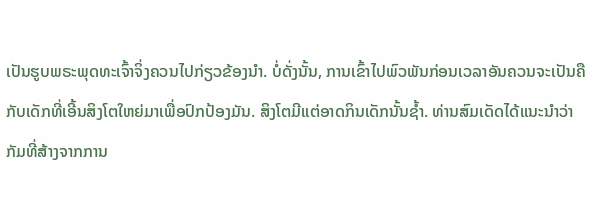ເປັນຮູບພຣະພຸດທະເຈົ້າຈິ່ງຄວນໄປກ່ຽວຂ້ອງນຳ. ບໍ່ດັ່ງນັ້ນ, ການເຂົ້າໄປພົວພັນກ່ອນເວລາອັນຄວນຈະເປັນຄືກັບເດັກທີ່ເອີ້ນສິງໂຕໃຫຍ່ມາເພື່ອປົກປ້ອງມັນ. ສິງໂຕມີແຕ່ອາດກິນເດັກນັ້ນຊ້ຳ. ທ່ານສົມເດັດໄດ້ແນະນໍາວ່າກັມທີ່ສ້າງຈາກການ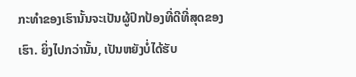ກະທໍາຂອງເຮົານັ້ນຈະເປັນຜູ້ປົກປ້ອງທີ່ດີທີ່ສຸດຂອງເຮົາ. ຍິ່ງໄປກວ່ານັ້ນ, ເປັນຫຍັງບໍ່ໄດ້ຮັບ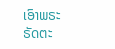ເອົາພຣະຣັດຕະ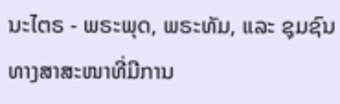ນະໄຕຣ - ພຣະພຸດ, ພຣະທັມ, ແລະ ຊຸມຊົນທາງສາສະໜາທີ່ມີການ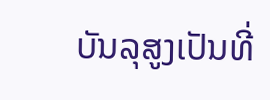ບັນລຸສູງເປັນທີ່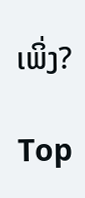ເພິ່ງ?

Top